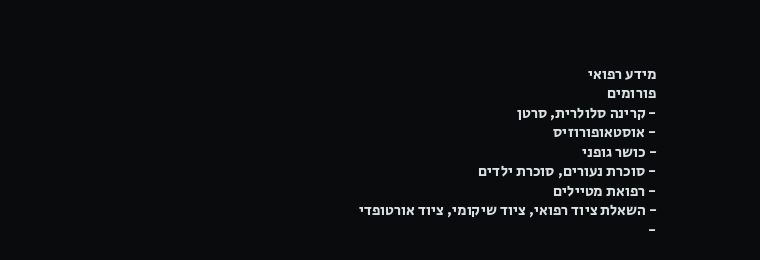מידע רפואי
פורומים
- קרינה סלולרית, סרטן
- אוסטאופורוזיס
- כושר גופני
- סוכרת נעורים, סוכרת ילדים
- רפואת מטיילים
- השאלת ציוד רפואי, ציוד שיקומי, ציוד אורטופדי
-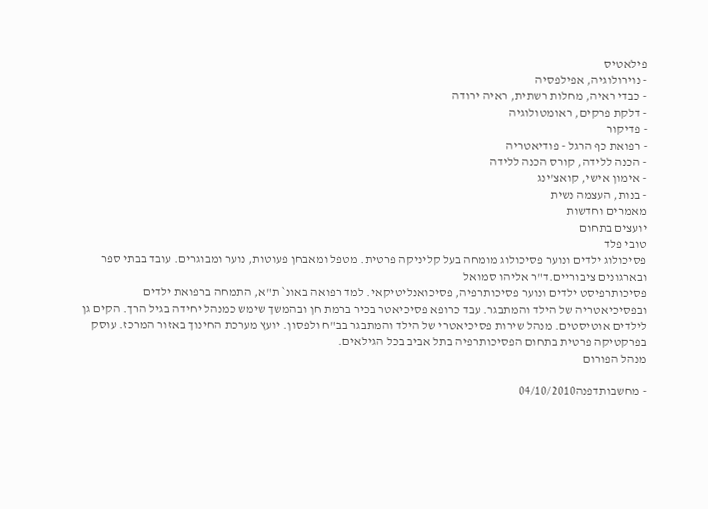פילאטיס
- נוירולוגיה, אפילפסיה
- כבדי ראיה, מחלות רשתית, ראיה ירודה
- דלקת פרקים, ראומטולוגיה
- פדיקור
- רפואת כף הרגל - פודיאטריה
- הכנה ללידה, קורס הכנה ללידה
- אימון אישי, קואצ'ינג
- בנות, העצמה נשית
מאמרים וחדשות
יועצים בתחום
טובי פלד
פסיכולוג ילדים ונוער פסיכולוג מומחה בעל קליניקה פרטית. מטפל ומאבחן פעוטות, נוער ומבוגרים. עובד בבתי ספר ובארגונים ציבוריים.ד"ר אליהו סמואל
פסיכותרפיסט ילדים ונוער פסיכותרפיה, פסיכואנליטיקאי. למד רפואה באונ` ת"א, התמחה ברפואת ילדים ובפסיכיאטריה של הילד והמתבגר. עבד כרופא פסיכיאטר בכיר ברמת חן ובהמשך שימש כמנהל יחידה בגיל הרך. הקים גן לילדים אוטיסטים. מנהל שירות פסיכיאטרי של הילד והמתבגר בב"ח ולפסון. יועץ מערכת החינוך באזור המרכז. עוסק בפרקטיקה פרטית בתחום הפסיכותרפיה בתל אביב בכל הגילאים.
מנהל הפורום

- מחשבותדפנה04/10/2010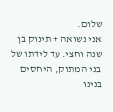שלום.
אני נשואה + תינוק בן שנה וחצי. עד לידתו של בני המתוק, היחסים בנינו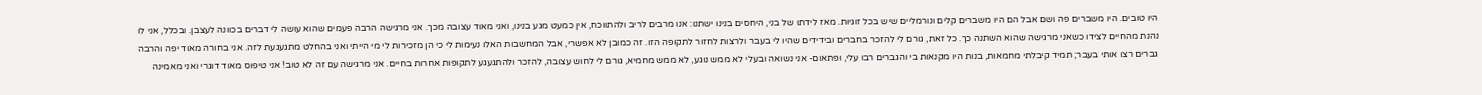היו טובים. היו משברים פה ושם אבל הם היו משברים קלים ונורמליים שיש בכל זוגיות. מאז לידתו של בני, היחסים בנינו ישתנו: אנו מרבים לריב ולהתווכח, אין כמעט מגע בנינו, ואני מאוד עצובה מכך. אני מרגישה הרבה פעמים שהוא עושה לי דברים בכוונה לעצבן. ובכלל, אני לו נהנת מהחיים לצידו כשאני מרגישה שהוא השתנה כך. כל זאת, גורם לי להזכר בחברים ובידידים שהיו לי בעבר ולרצות לחזור לתקופה הזו. זה כמובן לא אפשרי, אבל המחשבות האלו נעימות לי כי הן מזכירות לי מי הייתי ואני בהחלט מתגעגעת לזה. אני בחורה מאוד יפה והרבה גברים רצו אותי בעבר; תמיד קיבלתי מחמאות, בנות היו מקנאות בי והגברים רבו עלי, ופתאום- אני נשואה ובעלי לא ממש נוגע, לא ממש מחמיא, גורם לי לחוש עצובה, להזכר ולהתגעגע לתקופות אחרות בחיים. אני מרגישה עם זה לא טוב! אני טיפוס מאוד דוגרי ואני מאמינה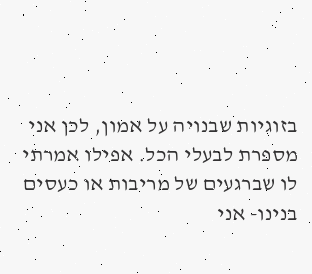בזוגיות שבנויה על אמון, לכן אני מספרת לבעלי הכל. אפילו אמרתי לו שברגעים של מריבות או כעסים בנינו- אני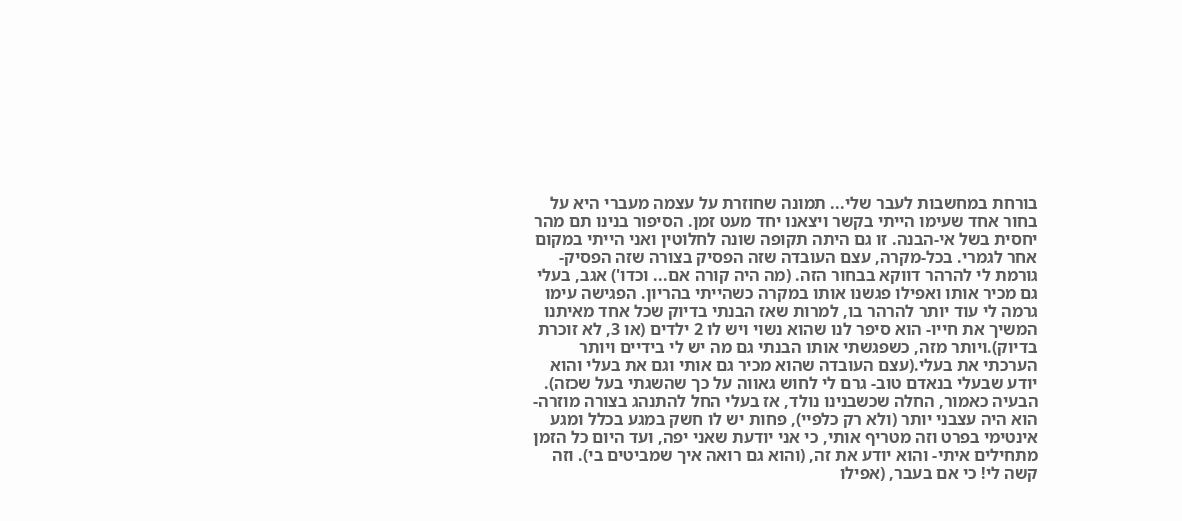בורחת במחשבות לעבר שלי... תמונה שחוזרת על עצמה מעברי היא על בחור אחד שעימו הייתי בקשר ויצאנו יחד מעט זמן. הסיפור בנינו תם מהר יחסית בשל אי-הבנה. זו גם היתה תקופה שונה לחלוטין ואני הייתי במקום אחר לגמרי. בכל-מקרה, עצם העובדה שזה הפסיק בצורה שזה הפסיק- גורמת לי להרהר דווקא בבחור הזה. (מה היה קורה אם... וכדו') אגב, בעלי גם מכיר אותו ואפילו פגשנו אותו במקרה כשהייתי בהריון. הפגישה עימו גרמה לי עוד יותר להרהר בו, למרות שאז הבנתי בדיוק שכל אחד מאיתנו המשיך את חייו- הוא סיפר לנו שהוא נשוי ויש לו 2 ילדים (או 3, לא זוכרת בדיוק).ויותר מזה, כשפגשתי אותו הבנתי גם מה יש לי בידיים ויותר הערכתי את בעלי.(עצם העובדה שהוא מכיר גם אותי וגם את בעלי והוא יודע שבעלי בנאדם טוב- גרם לי לחוש גאווה על כך שהשגתי בעל שכזה). הבעיה כאמור, החלה שכשבנינו נולד, אז בעלי החל להתנהג בצורה מוזרה- הוא היה עצבני יותר (ולא רק כלפיי), פחות יש לו חשק במגע בכלל ומגע אינטימי בפרט וזה מטריף אותי, כי אני יודעת שאני יפה, ועד היום כל הזמן מתחילים איתי- והוא יודע את זה, (והוא גם רואה איך שמביטים בי). וזה קשה לי! כי אם בעבר, (אפילו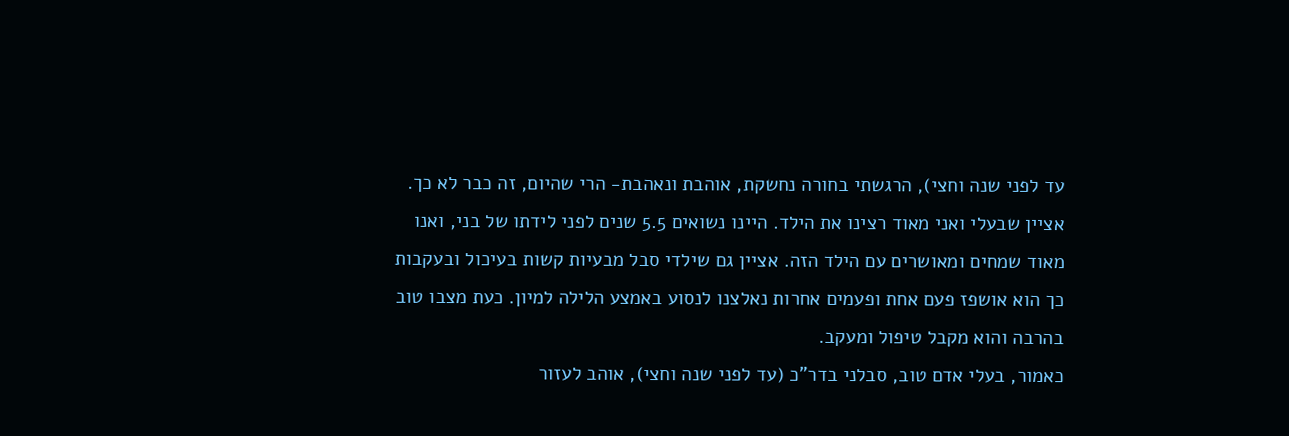עד לפני שנה וחצי), הרגשתי בחורה נחשקת, אוהבת ונאהבת- הרי שהיום, זה כבר לא כך.
אציין שבעלי ואני מאוד רצינו את הילד. היינו נשואים 5.5 שנים לפני לידתו של בני, ואנו מאוד שמחים ומאושרים עם הילד הזה. אציין גם שילדי סבל מבעיות קשות בעיכול ובעקבות כך הוא אושפז פעם אחת ופעמים אחרות נאלצנו לנסוע באמצע הלילה למיון. כעת מצבו טוב בהרבה והוא מקבל טיפול ומעקב.
כאמור, בעלי אדם טוב, סבלני בדר"כ (עד לפני שנה וחצי), אוהב לעזור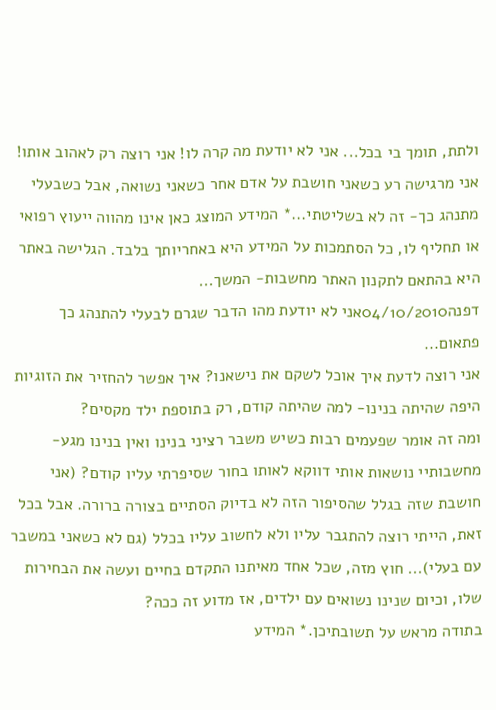ולתת, תומך בי בכל... אני לא יודעת מה קרה לו! אני רוצה רק לאהוב אותו! אני מרגישה רע כשאני חושבת על אדם אחר כשאני נשואה, אבל כשבעלי מתנהג כך- זה לא בשליטתי...* המידע המוצג כאן אינו מהווה ייעוץ רפואי או תחליף לו, כל הסתמכות על המידע היא באחריותך בלבד. הגלישה באתר היא בהתאם לתקנון האתר מחשבות- המשך...
דפנה04/10/2010אני לא יודעת מהו הדבר שגרם לבעלי להתנהג כך פתאום...
אני רוצה לדעת איך אוכל לשקם את נישאנו? איך אפשר להחזיר את הזוגיות היפה שהיתה בנינו- למה שהיתה קודם, רק בתוספת ילד מקסים?
ומה זה אומר שפעמים רבות כשיש משבר רציני בנינו ואין בנינו מגע- מחשבותיי נושאות אותי דווקא לאותו בחור שסיפרתי עליו קודם? (אני חושבת שזה בגלל שהסיפור הזה לא בדיוק הסתיים בצורה ברורה. אבל בכל זאת, הייתי רוצה להתגבר עליו ולא לחשוב עליו בכלל (גם לא כשאני במשבר עם בעלי)... חוץ מזה, שכל אחד מאיתנו התקדם בחיים ועשה את הבחירות שלו, וכיום שנינו נשואים עם ילדים, אז מדוע זה ככה?
בתודה מראש על תשובתיכן.* המידע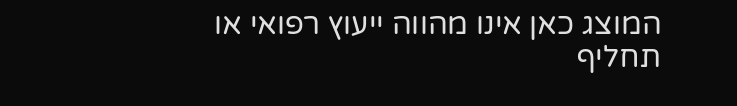המוצג כאן אינו מהווה ייעוץ רפואי או תחליף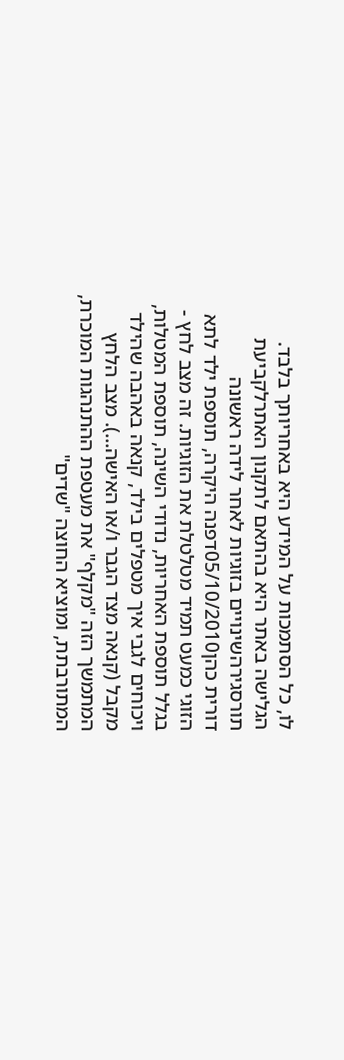לו, כל הסתמכות על המידע היא באחריותך בלבד. הגלישה באתר היא בהתאם לתקנון האתרלקביעת תורסגירהשינויים בזוגיות לאחר לידה ראשונה
דורית כהן05/10/2010דפנה היקרה, תוספת ילד לתא הזוגי כמעט תמיד מטלטלת את הזוגיות. זה מצב לחץ - בגלל תוספת האחריות, נדודי השינה, תוספת המטלות, ויכוחים לגבי איך מטפלים בילד, קנאה באהבה שהילד מקבל (קנאה מצד הגבר ו/או האישה...). מצב הלחץ המתמשך הזה "מקלף" את מעטפת ההתנהגות המוכרת, המתורבתת, ומוציא החוצה "שדים"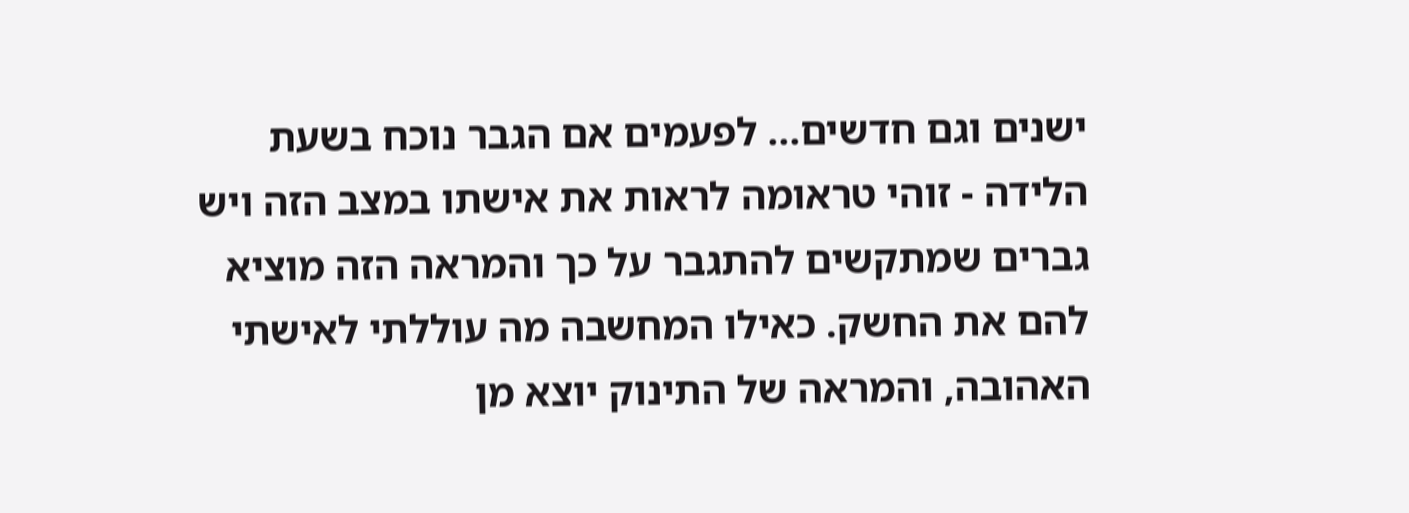ישנים וגם חדשים... לפעמים אם הגבר נוכח בשעת הלידה - זוהי טראומה לראות את אישתו במצב הזה ויש גברים שמתקשים להתגבר על כך והמראה הזה מוציא להם את החשק. כאילו המחשבה מה עוללתי לאישתי האהובה, והמראה של התינוק יוצא מן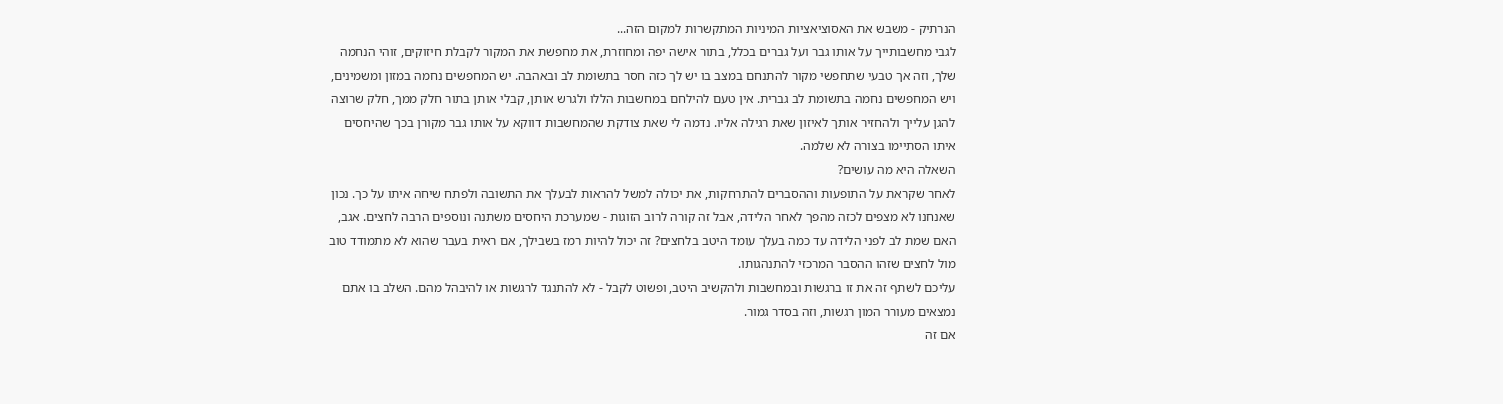הנרתיק - משבש את האסוציאציות המיניות המתקשרות למקום הזה...
לגבי מחשבותייך על אותו גבר ועל גברים בכלל, בתור אישה יפה ומחוזרת, את מחפשת את המקור לקבלת חיזוקים, זוהי הנחמה שלך, וזה אך טבעי שתחפשי מקור להתנחם במצב בו יש לך כזה חסר בתשומת לב ובאהבה. יש המחפשים נחמה במזון ומשמינים, ויש המחפשים נחמה בתשומת לב גברית. אין טעם להילחם במחשבות הללו ולגרש אותן, קבלי אותן בתור חלק ממך, חלק שרוצה להגן עלייך ולהחזיר אותך לאיזון שאת רגילה אליו. נדמה לי שאת צודקת שהמחשבות דווקא על אותו גבר מקורן בכך שהיחסים איתו הסתיימו בצורה לא שלמה.
השאלה היא מה עושים?
לאחר שקראת על התופעות וההסברים להתרחקות, את יכולה למשל להראות לבעלך את התשובה ולפתח שיחה איתו על כך. נכון שאנחנו לא מצפים לכזה מהפך לאחר הלידה, אבל זה קורה לרוב הזוגות - שמערכת היחסים משתנה ונוספים הרבה לחצים. אגב, האם שמת לב לפני הלידה עד כמה בעלך עומד היטב בלחצים? זה יכול להיות רמז בשבילך, אם ראית בעבר שהוא לא מתמודד טוב מול לחצים שזהו ההסבר המרכזי להתנהגותו.
עליכם לשתף זה את זו ברגשות ובמחשבות ולהקשיב היטב, ופשוט לקבל - לא להתנגד לרגשות או להיבהל מהם. השלב בו אתם נמצאים מעורר המון רגשות, וזה בסדר גמור.
אם זה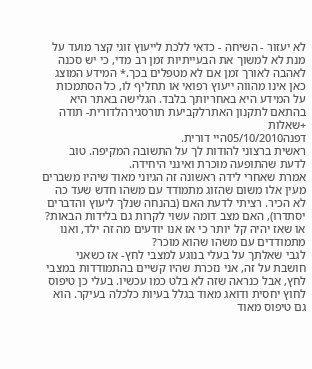לא יעזור - השיחה - כדאי ללכת לייעוץ זוגי קצר מועד על מנת לא למשוך את הבעייתיות זמן רב מדי, כי יש סכנה לאהבה לאורך זמן אם לא מטפלים בכך.* המידע המוצג כאן אינו מהווה ייעוץ רפואי או תחליף לו, כל הסתמכות על המידע היא באחריותך בלבד. הגלישה באתר היא בהתאם לתקנון האתרלקביעת תורסגירהלדורית- תודה +שאלות
דפנה05/10/2010היי דורית.
ראשית ברצוני להודות לך על התשובה המקיפה. טוב לדעת שהתופעה מוכרת ואינני היחידה.
אמרת שאחרי לידה ראשונה זה הגיוני מאוד שיהיו משברים מעין אלו משום שהזוג מתמודד עם משהו חדש שעד כה לא הכיר. רציתי לדעת האם (בהנחה שנלך ליעוץ והדברים יסתדרו), האם מצב דומה עשוי לקרות גם בלידות הבאות? או שאז יהיה קל יותר כי אז אנו יודעים מה זה ילד, ואנו מתמודדים עם משהו שהוא מוכר?
לגבי שאלתך על בעלי בנוגע למצבי לחץ- אז כשאני חושבת על זה, אני נזכרת שהיו קשיים בהתמודדות במצבי לחץ, אבל כנראה שזה לא בלט כמו עכשיו. בעלי כן טיפוס לחוץ יחסית ודואג מאוד בגלל בעיות כלכלה בעיקר. הוא גם טיפוס מאוד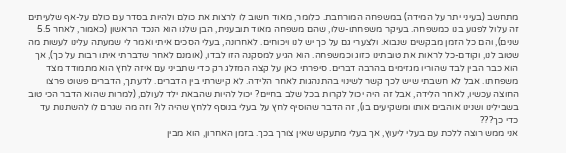מתחשב (בעיני יתר על המידה) במשפחה המורחבת. כלומר, מאוד חשוב לו לרצות את כולם ולהיות בסדר עם כולם על-אף שלעיתים זה עלול לפגוע בנו כמשפחה. בעיקר משפחתו-שלו, שהם משפחה מאוד תובענית, הבן שלנו הוא הנכד הראשון (כאמור, לאחר 5.5 שנים), והם כל הזמן מבקשים שנבוא. ולצערי גם על כך יש לנו ויכוחים. לאחרונה, בעלי הסכים איתי ואמר לי שמעתה עלינו לעשות מה שטוב לנו, וקודם-כל לראות את טובתינו כזוג וכמשפחה. הוא הגיע למסקנה הזו לבדו, (אומנם לאחר שדברתי איתו רבות על כך), אך הוא כבר הבין לבד שהוריו מגזימים בהרבה דברים. סיפרתי כאן על קצה המזלג רק כדי שתביני עם איזה לחץ הוא מתמודד מצד משפחתו. אבל לא חשבתי שיש לכך קשר לשינוי בהתנהגות לאחר הלידה. לא קישרתי בין הדברים. לדעתך, הדברים פשוט פרצו החוצה עכשיו, לאחר הלידה, אבל זה היה יכול לקרות בכל שלב בחיים? יכול להיות שהבאת ילד לעולם, (למרות שהוא הדבר הכי טוב בשבילינו ושנינו אוהבים אותו ומשקיעים בו), זה הדבר שהוסיף לחץ על בעלי בנוסף ללחץ שהיה לו? וזה מה שגרם לו להשתנות עד כדי כך???
אני ממש רוצה ללכת עם בעלי ליעוץ, אך בעלי מתעקש שאין צורך בכך. בזמן האחרון, הוא מבין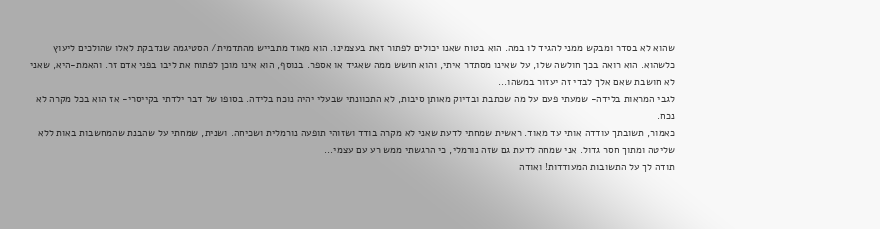שהוא לא בסדר ומבקש ממני להגיד לו במה. הוא בטוח שאנו יכולים לפתור זאת בעצמינו. הוא מאוד מתבייש מהתדמית/ הסטיגמה שנדבקת לאלו שהולכים ליעוץ כלשהוא. הוא רואה בכך חולשה שלו, על שאינו מסתדר איתי, והוא חושש ממה שאגיד או אספר. בנוסף, הוא אינו מוכן לפתוח את ליבו בפני אדם זר. והאמת-היא, שאני לא חושבת שאם אלך לבדי זה יעזור במשהו...
לגבי המראות בלידה- שמעתי פעם על מה שכתבת ובדיוק מאותן סיבות, לא התכוונתי שבעלי יהיה נוכח בלידה. בסופו של דבר ילדתי בקייסרי- אז הוא בכל מקרה לא נכח.
כאמור, תשובתך עודדה אותי עד מאוד. ראשית שמחתי לדעת שאני לא מקרה בודד ושזוהי תופעה נורמלית ושכיחה. ושנית, שמחתי על שהבנת שהמחשבות באות ללא שליטה ומתוך חסר גדול. אני שמחה לדעת גם שזה נורמלי, כי הרגשתי ממש רע עם עצמי...
תודה לך על התשובות המעודדות! ואודה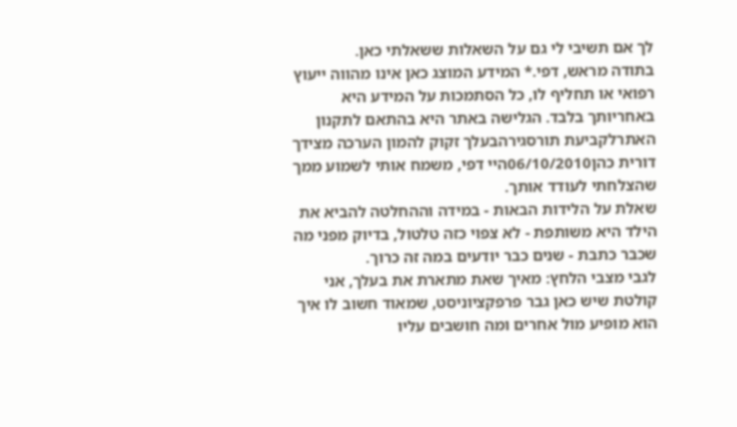לך אם תשיבי לי גם על השאלות ששאלתי כאן.
בתודה מראש, דפי.* המידע המוצג כאן אינו מהווה ייעוץ רפואי או תחליף לו, כל הסתמכות על המידע היא באחריותך בלבד. הגלישה באתר היא בהתאם לתקנון האתרלקביעת תורסגירהבעלך זקוק להמון הערכה מצידך
דורית כהן06/10/2010היי דפי, משמח אותי לשמוע ממך שהצלחתי לעודד אותך.
שאלת על הלידות הבאות - במידה וההחלטה להביא את הילד היא משותפת - לא צפוי כזה טלטול, בדיוק מפני מה שכבר כתבת - שנים כבר יודעים במה זה כרוך.
לגבי מצבי הלחץ: מאיך שאת מתארת את בעלך, אני קולטת שיש כאן גבר פרפקציוניסט, שמאוד חשוב לו איך הוא מופיע מול אחרים ומה חושבים עליו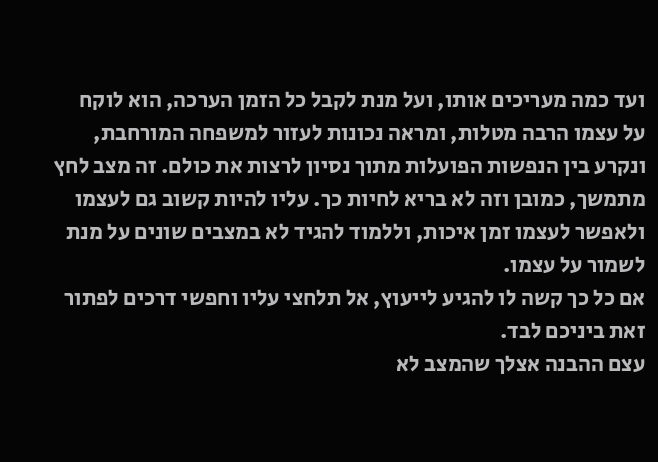ועד כמה מעריכים אותו, ועל מנת לקבל כל הזמן הערכה, הוא לוקח על עצמו הרבה מטלות, ומראה נכונות לעזור למשפחה המורחבת, ונקרע בין הנפשות הפועלות מתוך נסיון לרצות את כולם. זה מצב לחץ מתמשך, כמובן וזה לא בריא לחיות כך. עליו להיות קשוב גם לעצמו ולאפשר לעצמו זמן איכות, וללמוד להגיד לא במצבים שונים על מנת לשמור על עצמו.
אם כל כך קשה לו להגיע לייעוץ, אל תלחצי עליו וחפשי דרכים לפתור זאת ביניכם לבד.
עצם ההבנה אצלך שהמצב לא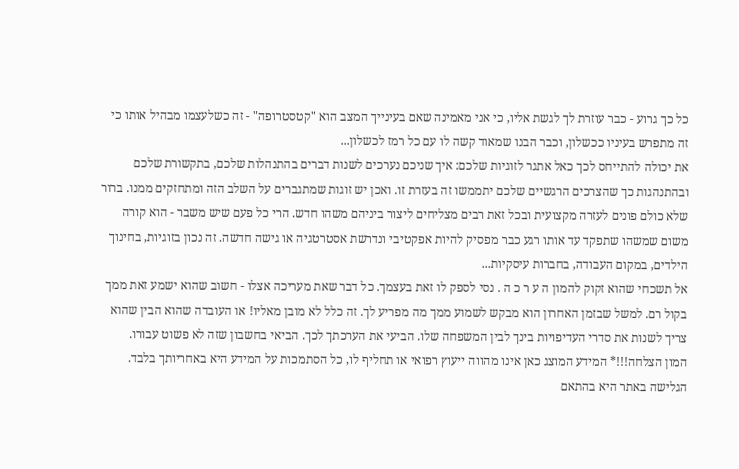כל כך גרוע - כבר עוזרת לך לגשת אליו, כי אני מאמינה שאם בעינייך המצב הוא "קטסטרופה" - זה כשלעצמו מבהיל אותו כי זה מתפרש בעיניו ככשלון, וכבר הבנו שמאוד קשה לו עם כל רמז לכשלון...
את יכולה להתייחס לכך כאל אתגר לזוגיות שלכם: איך שניכם נערכים לשנות דברים בהתנהלות שלכם, בתקשורת שלכם ובהתנהגות כך שהצרכים הרגשיים שלכם יתממשו זה בעזרת זו. ואכן יש זוגות שמתגברים על השלב הזה ומתחזקים ממנו. ברור שלא כולם פונים לעזרה מקצועית ובכל זאת רבים מצליחים ליצור ביניהם משהו חדש. הרי כל פעם שיש משבר - הוא קורה משום שמשהו שתפקד עד אותו רגע כבר מפסיק להיות אפקטיבי ונדרשת אסטרטגיה או גישה חדשה. זה נכון בזוגיות, בחינוך הילדים, במקום העבודה, בחברות עיסקיות...
אל תשכחי שהוא זקוק להמון ה ע ר כ ה . נסי לספק לו זאת בעצמך. כל דבר שאת מעריכה אצלו - חשוב שהוא ישמע זאת ממך בקול רם. למשל שבזמן האחרון הוא מבקש לשמוע ממך מה מפריע לך. זה כלל לא מובן מאליו! או העובדה שהוא הבין שהוא צריך לשנות את סדרי העדיפויות בינך לבין המשפחה שלו. הביעי את הערכתך לכך. הביאי בחשבון שזה לא פשוט עבורו.
המון הצלחה!!!* המידע המוצג כאן אינו מהווה ייעוץ רפואי או תחליף לו, כל הסתמכות על המידע היא באחריותך בלבד. הגלישה באתר היא בהתאם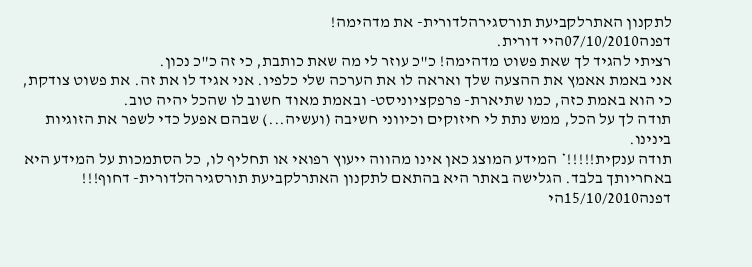לתקנון האתרלקביעת תורסגירהלדורית- את מדהימה!
דפנה07/10/2010היי דורית.
רציתי להגיד לך שאת פשוט מדהימה! כ"כ עוזר לי מה שאת כותבת, כי זה כ"כ נכון.
אני באמת אאמץ את ההצעה שלך ואראה לו את הערכה שלי כלפיו. אני אגיד לו את זה. את פשוט צודקת, כי הוא באמת כזה, כמו שתיארת- פרפקציוניסט- ובאמת מאוד חשוב לו שהכל יהיה טוב.
תודה לך על הכל, ממש נתת לי חיזוקים וכיווני חשיבה (ועשיה...) שבהם אפעל כדי לשפר את הזוגיות בינינו.
תודה ענקית!!!!!* המידע המוצג כאן אינו מהווה ייעוץ רפואי או תחליף לו, כל הסתמכות על המידע היא באחריותך בלבד. הגלישה באתר היא בהתאם לתקנון האתרלקביעת תורסגירהלדורית- דחוף!!!
דפנה15/10/2010הי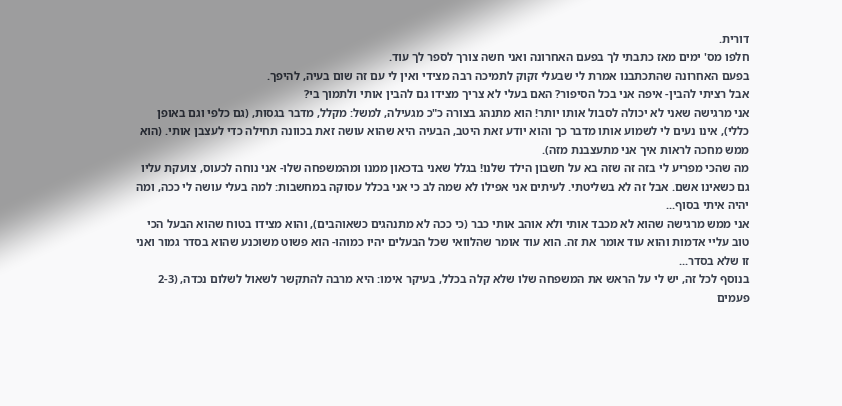דורית.
חלפו מס' ימים מאז כתבתי לך בפעם האחרונה ואני חשה צורך לספר לך עוד.
בפעם האחרונה שהתכתבנו אמרת לי שבעלי זקוק לתמיכה רבה מצידי ואין לי עם זה שום בעיה, להיפך.
אבל רציתי להבין- איפה אני בכל הסיפור? האם בעלי לא צריך מצידו גם להבין אותי ולתמוך בי?
אני מרגישה שאני לא יכולה לסבול אותו יותר! הוא מתנהג בצורה כ"כ מגעילה, למשל: מקלל, מדבר בגסות, (גם כלפי וגם באופן כללי), אינו נעים לי לשמוע אותו מדבר כך והוא יודע זאת היטב, הבעיה היא שהוא עושה זאת בכוונה תחילה כדי לעצבן אותי. (הוא ממש מחכה לראות איך אני מתעצבנת מזה).
מה שהכי מפריע לי בזה זה שזה בא על חשבון הילד שלנו! בגלל שאני בדכאון ממנו ומהמשפחה שלו- אני נוחה לכעוס, צועקת עליו גם כשאינו אשם. אבל זה לא בשליטתי. לעיתים אני אפילו לא שמה לב כי אני בכלל עסוקה במחשבות: למה בעלי עושה לי ככה, ומה יהיה איתי בסוף...
אני ממש מרגישה שהוא לא מכבד אותי ולא אוהב אותי כבר (כי ככה לא מתנהגים כשאוהבים), והוא מצידו בטוח שהוא הבעל הכי טוב עליי אדמות והוא עוד אומר את זה. הוא עוד אומר שהלוואי שכל הבעלים יהיו כמוהו- הוא פשוט משוכנע שהוא בסדר גמור ואני זו שלא בסדר...
בנוסף לכל זה, יש לי על הראש את המשפחה שלו שלא קלה בכלל, בעיקר אימו: היא מרבה להתקשר לשאול לשלום נכדה, (2-3 פעמים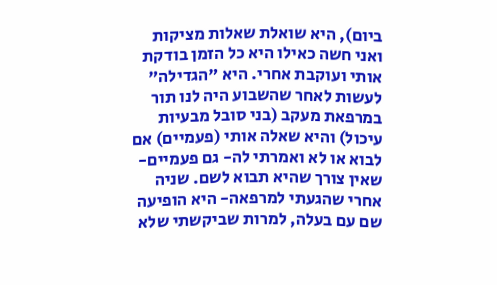ביום), היא שואלת שאלות מציקות ואני חשה כאילו היא כל הזמן בודקת אותי ועוקבת אחרי. היא "הגדילה" לעשות לאחר שהשבוע היה לנו תור במרפאת מעקב (בני סובל מבעיות עיכול) והיא שאלה אותי (פעמיים) אם לבוא או לא ואמרתי לה- גם פעמיים- שאין צורך שהיא תבוא לשם. שניה אחרי שהגעתי למרפאה- היא הופיעה שם עם בעלה, למרות שביקשתי שלא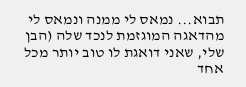תבוא... נמאס לי ממנה ונמאס לי מהדאגה המוגזמת לנכד שלה (הבן שלי, שאני דואגת לו טוב יותר מכל אחד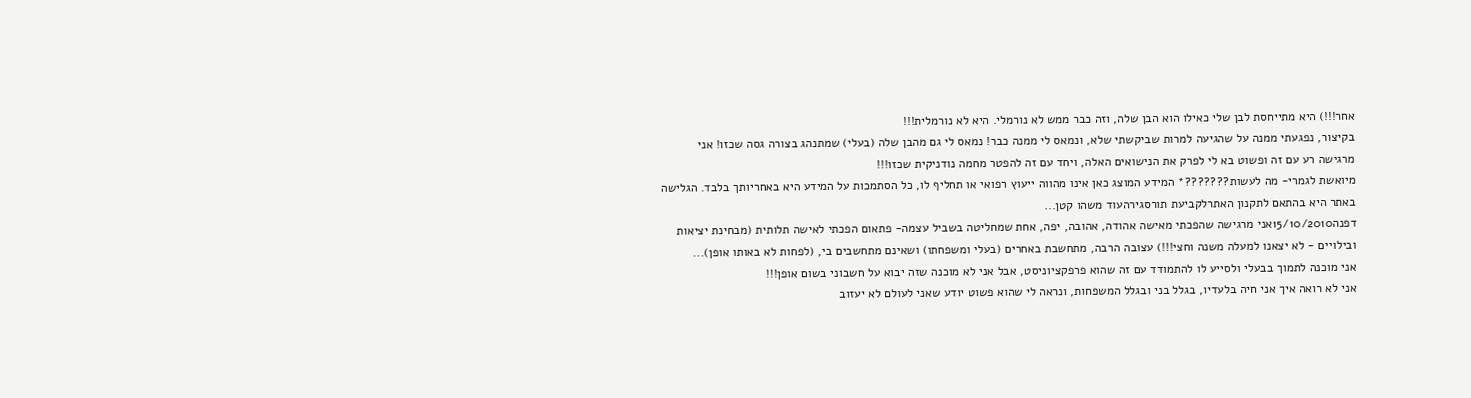אחר!!!) היא מתייחסת לבן שלי כאילו הוא הבן שלה, וזה כבר ממש לא נורמלי. היא לא נורמלית!!!
בקיצור, נפגעתי ממנה על שהגיעה למרות שביקשתי שלא, ונמאס לי ממנה כבר! נמאס לי גם מהבן שלה (בעלי) שמתנהג בצורה גסה שכזו! אני מרגישה רע עם זה ופשוט בא לי לפרק את הנישואים האלה, ויחד עם זה להפטר מחמה נודניקית שכזו!!!
מיואשת לגמרי- מה לעשות???????* המידע המוצג כאן אינו מהווה ייעוץ רפואי או תחליף לו, כל הסתמכות על המידע היא באחריותך בלבד. הגלישה באתר היא בהתאם לתקנון האתרלקביעת תורסגירהעוד משהו קטן...
דפנה15/10/2010אני מרגישה שהפכתי מאישה אהודה, אהובה, יפה, אחת שמחליטה בשביל עצמה- פתאום הפכתי לאישה תלותית (מבחינת יציאות ובילויים - לא יצאנו למעלה משנה וחצי!!!) עצובה הרבה, מתחשבת באחרים (בעלי ומשפחתו) ושאינם מתחשבים בי, (לפחות לא באותו אופן)...
אני מוכנה לתמוך בבעלי ולסייע לו להתמודד עם זה שהוא פרפקציוניסט, אבל אני לא מוכנה שזה יבוא על חשבוני בשום אופן!!!
אני לא רואה איך אני חיה בלעדיו, בגלל בני ובגלל המשפחות, ונראה לי שהוא פשוט יודע שאני לעולם לא יעזוב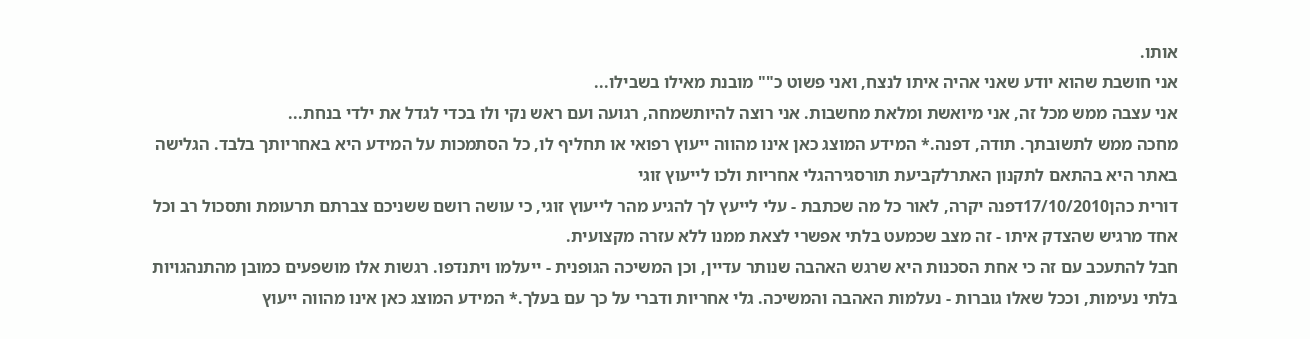אותו.
אני חושבת שהוא יודע שאני אהיה איתו לנצח, ואני פשוט כ"" מובנת מאילו בשבילו...
אני עצבה ממש מכל זה, אני מיואשת ומלאת מחשבות. אני רוצה להיותשמחה, רגועה ועם ראש נקי ולו בכדי לגדל את ילדי בנחת...
מחכה ממש לתשובתך. תודה, דפנה.* המידע המוצג כאן אינו מהווה ייעוץ רפואי או תחליף לו, כל הסתמכות על המידע היא באחריותך בלבד. הגלישה באתר היא בהתאם לתקנון האתרלקביעת תורסגירהגלי אחריות ולכו לייעוץ זוגי
דורית כהן17/10/2010דפנה יקרה, לאור כל מה שכתבת - עלי לייעץ לך להגיע מהר לייעוץ זוגי, כי עושה רושם ששניכם צברתם תרעומת ותסכול רב וכל אחד מרגיש שהצדק איתו - זה מצב שכמעט בלתי אפשרי לצאת ממנו ללא עזרה מקצועית.
חבל להתעכב עם זה כי אחת הסכנות היא שרגש האהבה שנותר עדיין, וכן המשיכה הגופנית - ייעלמו ויתנדפו. רגשות אלו מושפעים כמובן מהתנהגויות בלתי נעימות, וככל שאלו גוברות - נעלמות האהבה והמשיכה. גלי אחריות ודברי על כך עם בעלך.* המידע המוצג כאן אינו מהווה ייעוץ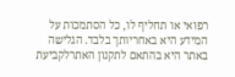רפואי או תחליף לו, כל הסתמכות על המידע היא באחריותך בלבד. הגלישה באתר היא בהתאם לתקנון האתרלקביעת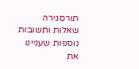תורסגירה
שאלות ותשובות נוספות שעניינו את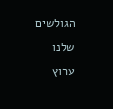הגולשים שלנו
ערוץ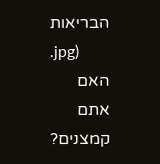הבריאות
.jpg)
האם אתם קמצנים?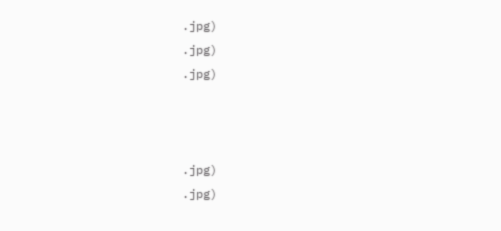.jpg)
.jpg)
.jpg)



.jpg)
.jpg)